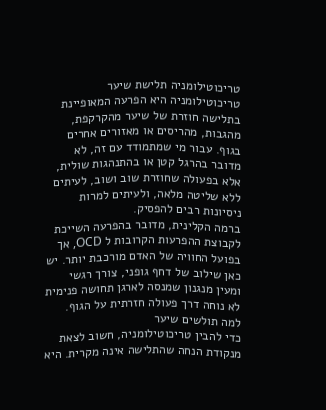טריכוטילומניה תלישת שיער
טריכוטילומניה היא הפרעה המאופיינת בתלישה חוזרת של שיער מהקרקפת, מהגבות, מהריסים או מאזורים אחרים בגוף. עבור מי שמתמודד עם זה, לא מדובר בהרגל קטן או בהתנהגות שולית, אלא בפעולה שחוזרת שוב ושוב, לעיתים ללא שליטה מלאה, ולעיתים למרות ניסיונות רבים להפסיק.
ברמה הקלינית, מדובר בהפרעה השייכת לקבוצת ההפרעות הקרובות ל OCD, אך בפועל החוויה של האדם מורכבת יותר. יש כאן שילוב של דחף גופני, צורך רגשי ומעין מנגנון שמנסה לארגן תחושה פנימית לא נוחה דרך פעולה חזרתית על הגוף.
למה תולשים שיער
כדי להבין טריכוטילומניה, חשוב לצאת מנקודת הנחה שהתלישה אינה מקרית. היא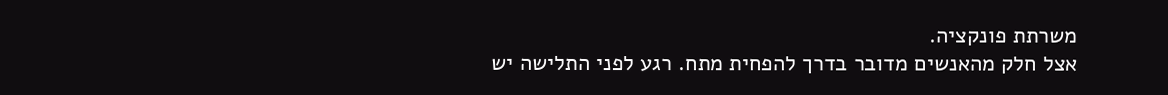משרתת פונקציה.
אצל חלק מהאנשים מדובר בדרך להפחית מתח. רגע לפני התלישה יש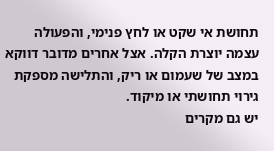תחושת אי שקט או לחץ פנימי, והפעולה עצמה יוצרת הקלה. אצל אחרים מדובר דווקא במצב של שעמום או ריק, והתלישה מספקת גירוי תחושתי או מיקוד.
יש גם מקרים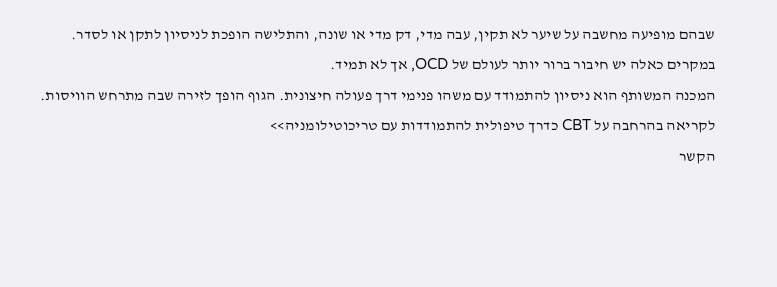שבהם מופיעה מחשבה על שיער לא תקין, עבה מדי, דק מדי או שונה, והתלישה הופכת לניסיון לתקן או לסדר. במקרים כאלה יש חיבור ברור יותר לעולם של OCD, אך לא תמיד.
המכנה המשותף הוא ניסיון להתמודד עם משהו פנימי דרך פעולה חיצונית. הגוף הופך לזירה שבה מתרחש הוויסות.
לקריאה בהרחבה על CBT כדרך טיפולית להתמודדות עם טריכוטילומניה>>
הקשר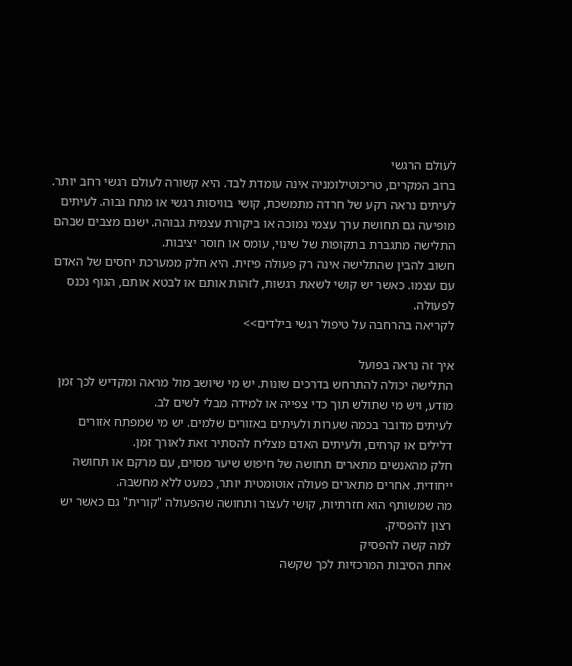לעולם הרגשי
ברוב המקרים, טריכוטילומניה אינה עומדת לבד. היא קשורה לעולם רגשי רחב יותר.
לעיתים נראה רקע של חרדה מתמשכת, קושי בוויסות רגשי או מתח גבוה. לעיתים מופיעה גם תחושת ערך עצמי נמוכה או ביקורת עצמית גבוהה. ישנם מצבים שבהם התלישה מתגברת בתקופות של שינוי, עומס או חוסר יציבות.
חשוב להבין שהתלישה אינה רק פעולה פיזית. היא חלק ממערכת יחסים של האדם עם עצמו. כאשר יש קושי לשאת רגשות, לזהות אותם או לבטא אותם, הגוף נכנס לפעולה.
לקריאה בהרחבה על טיפול רגשי בילדים>>

איך זה נראה בפועל
התלישה יכולה להתרחש בדרכים שונות. יש מי שיושב מול מראה ומקדיש לכך זמן מודע, ויש מי שתולש תוך כדי צפייה או למידה מבלי לשים לב.
לעיתים מדובר בכמה שערות ולעיתים באזורים שלמים. יש מי שמפתח אזורים דלילים או קרחים, ולעיתים האדם מצליח להסתיר זאת לאורך זמן.
חלק מהאנשים מתארים תחושה של חיפוש שיער מסוים, עם מרקם או תחושה ייחודית. אחרים מתארים פעולה אוטומטית יותר, כמעט ללא מחשבה.
מה שמשותף הוא חזרתיות, קושי לעצור ותחושה שהפעולה "קורית" גם כאשר יש רצון להפסיק.
למה קשה להפסיק
אחת הסיבות המרכזיות לכך שקשה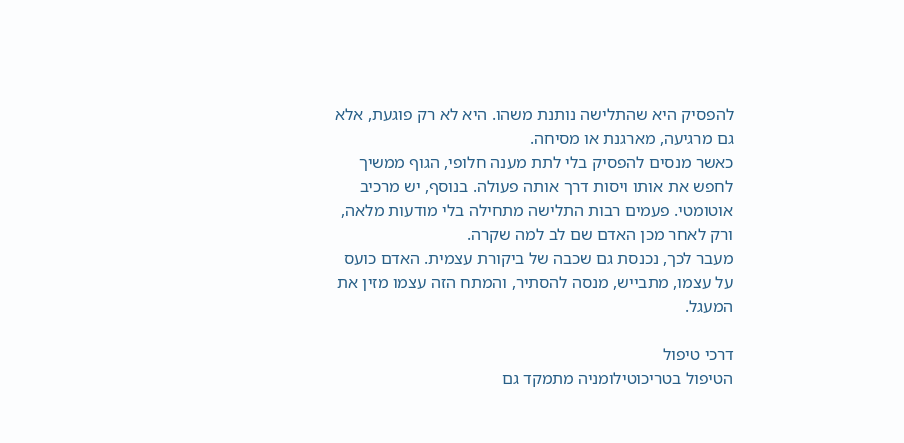להפסיק היא שהתלישה נותנת משהו. היא לא רק פוגעת, אלא גם מרגיעה, מארגנת או מסיחה.
כאשר מנסים להפסיק בלי לתת מענה חלופי, הגוף ממשיך לחפש את אותו ויסות דרך אותה פעולה. בנוסף, יש מרכיב אוטומטי. פעמים רבות התלישה מתחילה בלי מודעות מלאה, ורק לאחר מכן האדם שם לב למה שקרה.
מעבר לכך, נכנסת גם שכבה של ביקורת עצמית. האדם כועס על עצמו, מתבייש, מנסה להסתיר, והמתח הזה עצמו מזין את המעגל.

דרכי טיפול
הטיפול בטריכוטילומניה מתמקד גם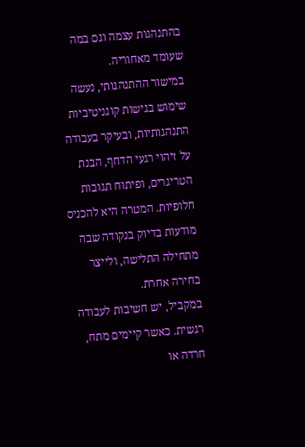בהתנהגות עצמה וגם במה שעומד מאחוריה.
במישור ההתנהגותי, נעשה שימוש בגישות קוגניטיביות התנהגותיות, ובעיקר בעבודה על זיהוי רגעי הדחף, הבנת הטריגרים, ופיתוח תגובות חלופיות. המטרה היא להכניס מודעות בדיוק בנקודה שבה מתחילה התלישה, ולייצר בחירה אחרת.
במקביל, יש חשיבות לעבודה רגשית. כאשר קיימים מתח, חרדה או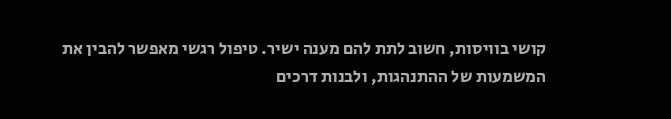קושי בוויסות, חשוב לתת להם מענה ישיר. טיפול רגשי מאפשר להבין את המשמעות של ההתנהגות, ולבנות דרכים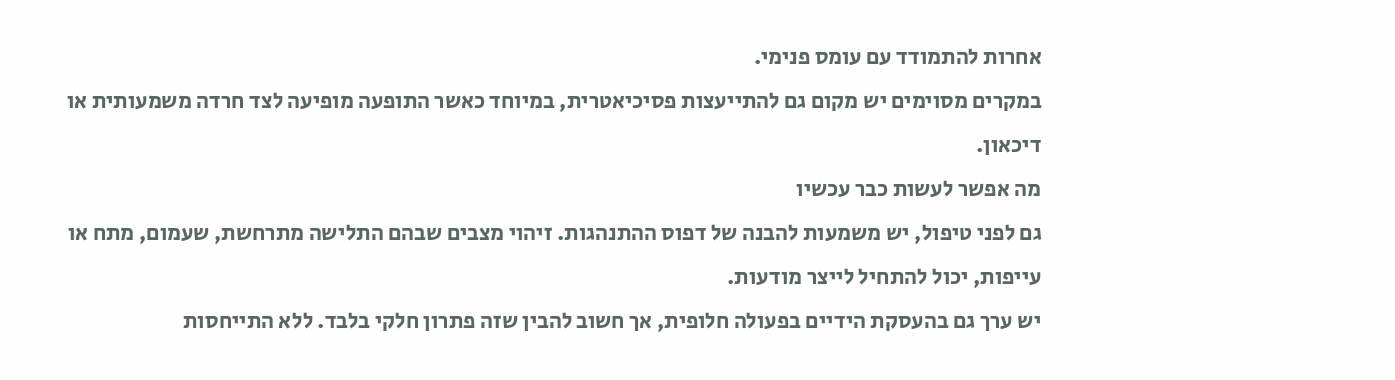אחרות להתמודד עם עומס פנימי.
במקרים מסוימים יש מקום גם להתייעצות פסיכיאטרית, במיוחד כאשר התופעה מופיעה לצד חרדה משמעותית או דיכאון.
מה אפשר לעשות כבר עכשיו
גם לפני טיפול, יש משמעות להבנה של דפוס ההתנהגות. זיהוי מצבים שבהם התלישה מתרחשת, שעמום, מתח או עייפות, יכול להתחיל לייצר מודעות.
יש ערך גם בהעסקת הידיים בפעולה חלופית, אך חשוב להבין שזה פתרון חלקי בלבד. ללא התייחסות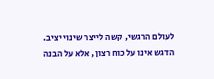לעולם הרגשי, קשה לייצר שינוי יציב.
הדגש אינו על כוח רצון, אלא על הבנה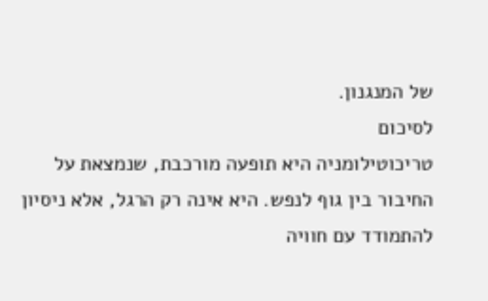של המנגנון.
לסיכום
טריכוטילומניה היא תופעה מורכבת, שנמצאת על החיבור בין גוף לנפש. היא אינה רק הרגל, אלא ניסיון להתמודד עם חוויה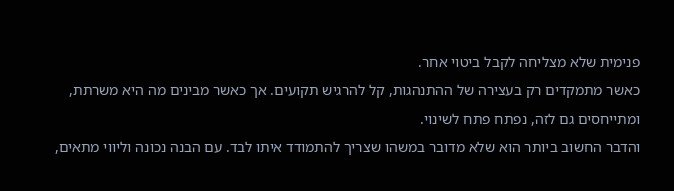פנימית שלא מצליחה לקבל ביטוי אחר.
כאשר מתמקדים רק בעצירה של ההתנהגות, קל להרגיש תקועים. אך כאשר מבינים מה היא משרתת, ומתייחסים גם לזה, נפתח פתח לשינוי.
והדבר החשוב ביותר הוא שלא מדובר במשהו שצריך להתמודד איתו לבד. עם הבנה נכונה וליווי מתאים,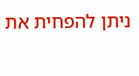ניתן להפחית את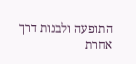התופעה ולבנות דרך אחרת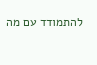להתמודד עם מה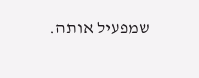שמפעיל אותה.